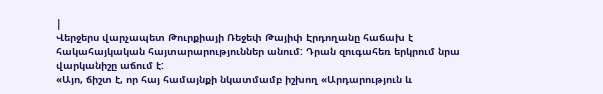|
Վերջերս վարչապետ Թուրքիայի Ռեջեփ Թայիփ Էրդողանը հաճախ է հակահայկական հայտարարություններ անում: Դրան զուգահեռ երկրում նրա վարկանիշը աճում է:
«Այո, ճիշտ է, որ հայ համայնքի նկատմամբ իշխող «Արդարություն և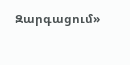Զարգացում»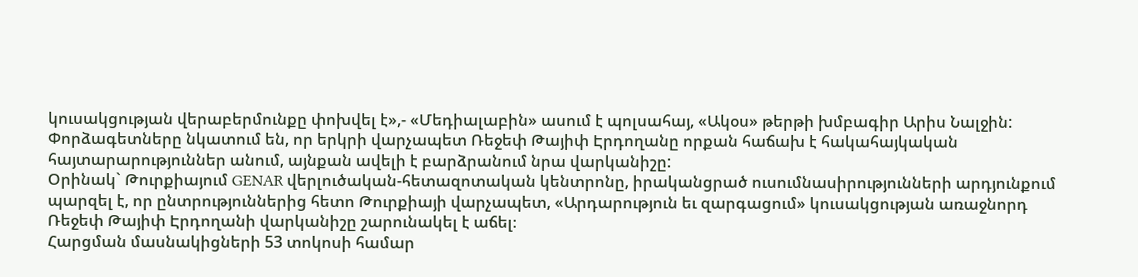կուսակցության վերաբերմունքը փոխվել է»,- «Մեդիալաբին» ասում է պոլսահայ, «Ակօս» թերթի խմբագիր Արիս Նալջին:
Փորձագետները նկատում են, որ երկրի վարչապետ Ռեջեփ Թայիփ Էրդողանը որքան հաճախ է հակահայկական հայտարարություններ անում, այնքան ավելի է բարձրանում նրա վարկանիշը:
Օրինակ` Թուրքիայում GENAR վերլուծական-հետազոտական կենտրոնը, իրականցրած ուսումնասիրությունների արդյունքում պարզել է, որ ընտրություններից հետո Թուրքիայի վարչապետ, «Արդարություն եւ զարգացում» կուսակցության առաջնորդ Ռեջեփ Թայիփ Էրդողանի վարկանիշը շարունակել է աճել։
Հարցման մասնակիցների 53 տոկոսի համար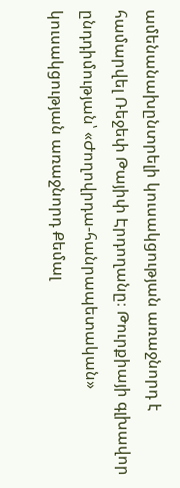ամենանախընտրելի կուսակցության առաջնորդ է համարվել Ռեջեփ Թայիփ Էրդողանը։ Թուրքիայի գլխավոր ընդդիմության՝ «Ժողովրդա-հանրապետական» կուսակցության առաջնորդ Քեմալ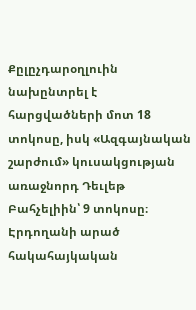Քըլըչդարօղլուին նախընտրել է հարցվածների մոտ 18 տոկոսը, իսկ «Ազգայնական շարժում» կուսակցության առաջնորդ Դեւլեթ Բահչելիին՝ 9 տոկոսը։
Էրդողանի արած հակահայկական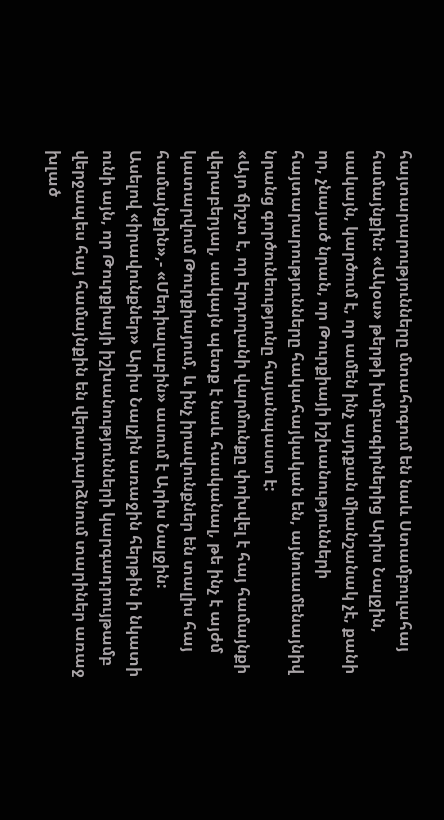հայտարարությունները մտահոգում են նաև Ստամբուլահայ համայնքին: «Ակօս» թերթի խմբագիրներից Արիս Նալջին, սակայն, կարծում է, որ ամեն ինչ այդքան միանշանակ չէ, քանի որ, չնայած նրան, որ Թուրքիայի իշխանությունների հայտարարությունները հակահայկական են, այնուամենայնիվ նրանց գործունեությունը հայանպաստ է:
«Այո ճիշտ է, որ Էրդողանի վարմունքը փոխվել է հայ համայնքի վերաբերյալ, սակայն պետք է նաև հասկանալ, թե ինչ է այժմ կատարվում Թուրքիայում, և ինչ իրավունքներ են տալիս հայ համայնքին»,- «Մեդիալաբին» ասում է Արիս Նալջին:
Ասելով «իրավունքներ» Արիս Նալչին առաջին հերթին ի նկատի ունի այն, որ Թուրքիայի իշխանությունների կարգադրույթամբ վերջապես հայ համայնքին են վերադարձնում տարիներ առաջ խլած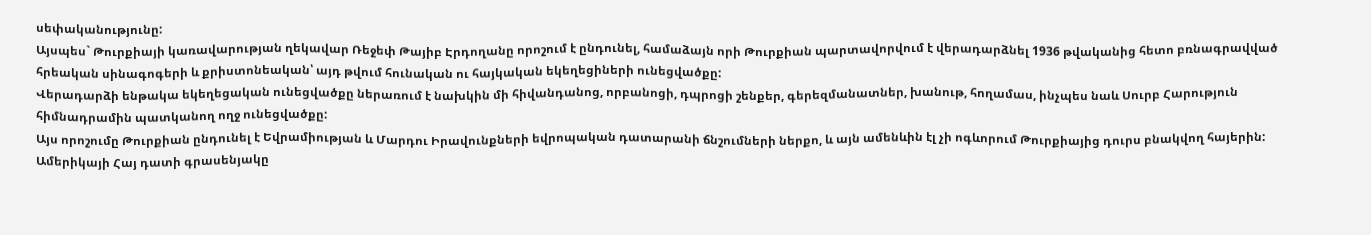սեփականությունը:
Այսպես` Թուրքիայի կառավարության ղեկավար Ռեջեփ Թայիբ Էրդողանը որոշում է ընդունել, համաձայն որի Թուրքիան պարտավորվում է վերադարձնել 1936 թվականից հետո բռնագրավված հրեական սինագոգերի և քրիստոնեական՝ այդ թվում հունական ու հայկական եկեղեցիների ունեցվածքը:
Վերադարձի ենթակա եկեղեցական ունեցվածքը ներառում է նախկին մի հիվանդանոց, որբանոցի, դպրոցի շենքեր, գերեզմանատներ, խանութ, հողամաս, ինչպես նաև Սուրբ Հարություն հիմնադրամին պատկանող ողջ ունեցվածքը:
Այս որոշումը Թուրքիան ընդունել է Եվրամիության և Մարդու Իրավունքների եվրոպական դատարանի ճնշումների ներքո, և այն ամենևին էլ չի ոգևորում Թուրքիայից դուրս բնակվող հայերին:
Ամերիկայի Հայ դատի գրասենյակը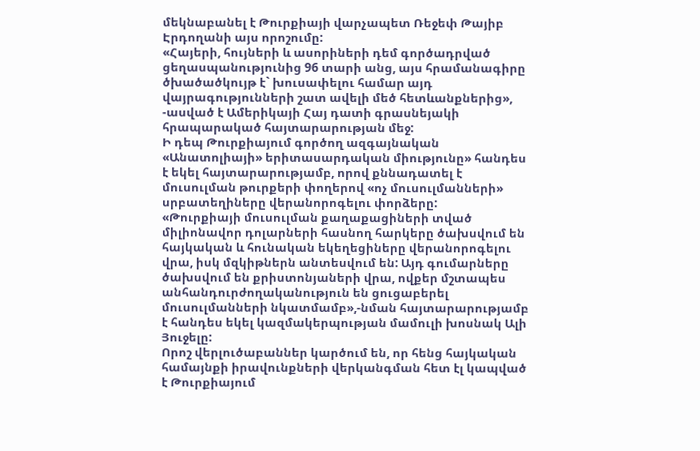մեկնաբանել է Թուրքիայի վարչապետ Ռեջեփ Թայիբ Էրդողանի այս որոշումը:
«Հայերի, հույների և ասորիների դեմ գործադրված ցեղասպանությունից 96 տարի անց, այս հրամանագիրը ծխածածկույթ է` խուսափելու համար այդ վայրագությունների շատ ավելի մեծ հետևանքներից», -ասված է Ամերիկայի Հայ դատի գրասնեյակի հրապարակած հայտարարության մեջ:
Ի դեպ Թուրքիայում գործող ազգայնական «Անատոլիայի» երիտասարդական միությունը» հանդես է եկել հայտարարությամբ, որով քննադատել է մուսուլման թուրքերի փողերով «ոչ մուսուլմանների» սրբատեղիները վերանորոգելու փորձերը:
«Թուրքիայի մուսուլման քաղաքացիների տված միլիոնավոր դոլարների հասնող հարկերը ծախսվում են հայկական և հունական եկեղեցիները վերանորոգելու վրա, իսկ մզկիթներն անտեսվում են: Այդ գումարները ծախսվում են քրիստոնյաների վրա, ովքեր մշտապես անհանդուրժողականություն են ցուցաբերել մուսուլմանների նկատմամբ»,-նման հայտարարությամբ է հանդես եկել կազմակերպության մամուլի խոսնակ Ալի Յուջելը:
Որոշ վերլուծաբաններ կարծում են, որ հենց հայկական համայնքի իրավունքների վերկանգման հետ էլ կապված է Թուրքիայում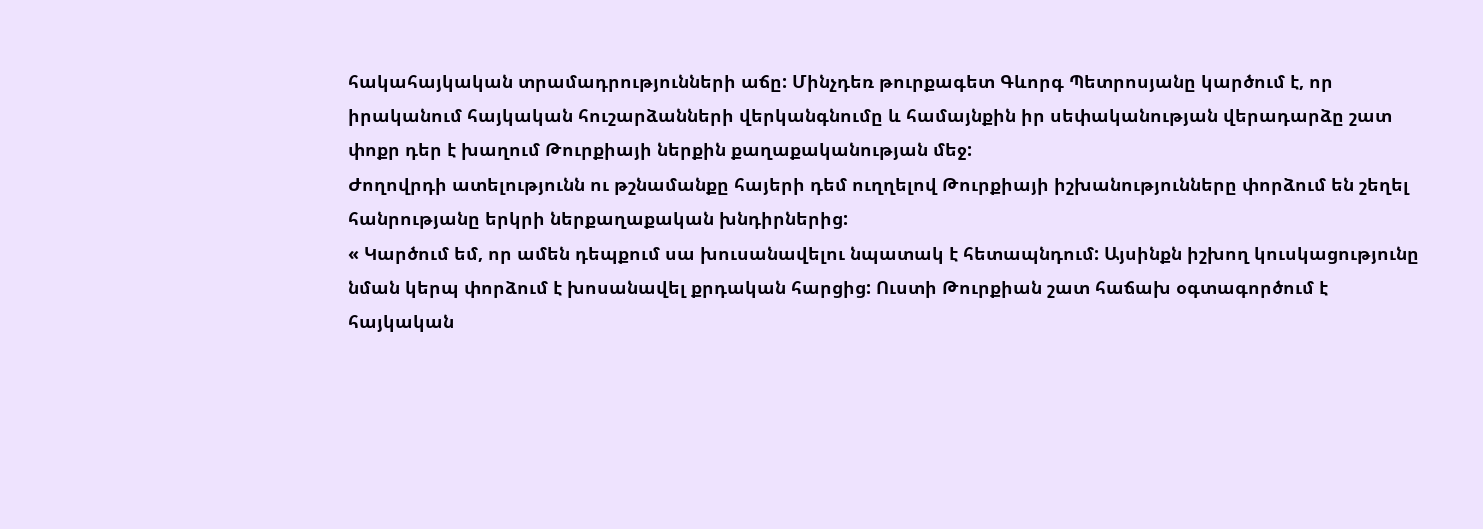հակահայկական տրամադրությունների աճը: Մինչդեռ թուրքագետ Գևորգ Պետրոսյանը կարծում է, որ իրականում հայկական հուշարձանների վերկանգնումը և համայնքին իր սեփականության վերադարձը շատ փոքր դեր է խաղում Թուրքիայի ներքին քաղաքականության մեջ:
Ժողովրդի ատելությունն ու թշնամանքը հայերի դեմ ուղղելով Թուրքիայի իշխանությունները փորձում են շեղել հանրությանը երկրի ներքաղաքական խնդիրներից:
« Կարծում եմ, որ ամեն դեպքում սա խուսանավելու նպատակ է հետապնդում: Այսինքն իշխող կուսկացությունը նման կերպ փորձում է խոսանավել քրդական հարցից: Ուստի Թուրքիան շատ հաճախ օգտագործում է հայկական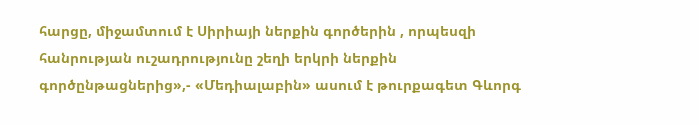հարցը, միջամտում է Սիրիայի ներքին գործերին , որպեսզի հանրության ուշադրությունը շեղի երկրի ներքին գործընթացներից»,- «Մեդիալաբին» ասում է թուրքագետ Գևորգ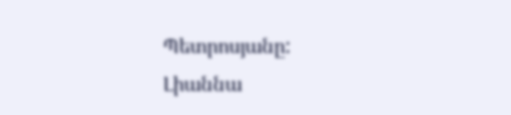Պետրոսյանը:
Լիաննա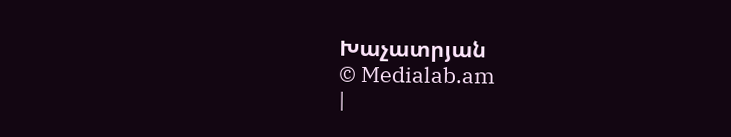Խաչատրյան
© Medialab.am
|